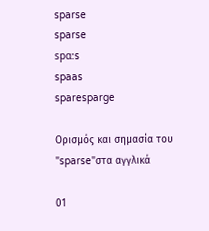sparse
sparse
spɑ:s
spaas
sparesparge

Ορισμός και σημασία του "sparse"στα αγγλικά

01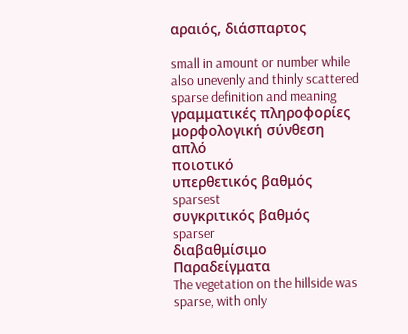αραιός, διάσπαρτος

small in amount or number while also unevenly and thinly scattered
sparse definition and meaning
γραμματικές πληροφορίες
μορφολογική σύνθεση
απλό
ποιοτικό
υπερθετικός βαθμός
sparsest
συγκριτικός βαθμός
sparser
διαβαθμίσιμο
Παραδείγματα
The vegetation on the hillside was sparse, with only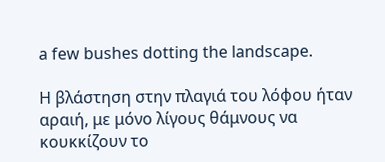a few bushes dotting the landscape.

Η βλάστηση στην πλαγιά του λόφου ήταν αραιή, με μόνο λίγους θάμνους να κουκκίζουν το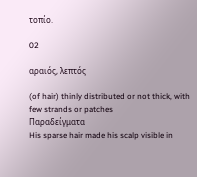τοπίο.

02

αραιός, λεπτός

(of hair) thinly distributed or not thick, with few strands or patches
Παραδείγματα
His sparse hair made his scalp visible in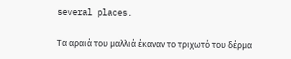several places.

Τα αραιά του μαλλιά έκαναν το τριχωτό του δέρμα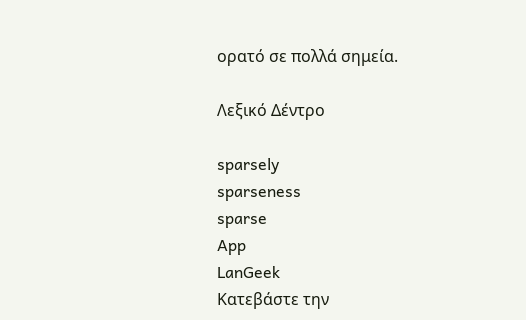ορατό σε πολλά σημεία.

Λεξικό Δέντρο

sparsely
sparseness
sparse
App
LanGeek
Κατεβάστε την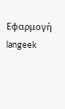Εφαρμογή
langeek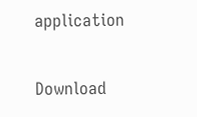application

Download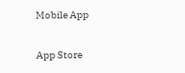Mobile App

App Store